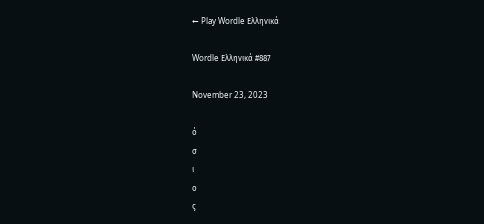← Play Wordle Ελληνικά

Wordle Ελληνικά #887

November 23, 2023

ό
σ
ι
ο
ς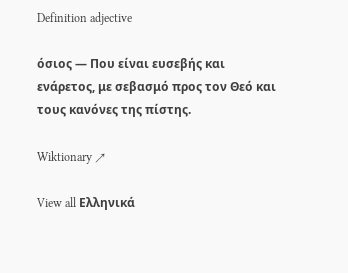Definition adjective

όσιος — Που είναι ευσεβής και ενάρετος, με σεβασμό προς τον Θεό και τους κανόνες της πίστης.

Wiktionary ↗

View all Ελληνικά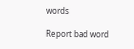words

Report bad word